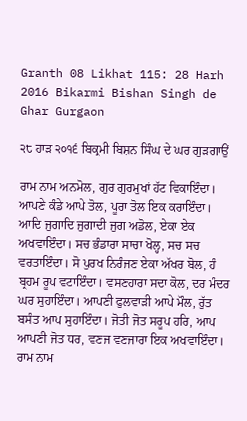Granth 08 Likhat 115: 28 Harh 2016 Bikarmi Bishan Singh de Ghar Gurgaon

੨੮ ਹਾੜ ੨੦੧੬ ਬਿਕ੍ਰਮੀ ਬਿਸ਼ਨ ਸਿੰਘ ਦੇ ਘਰ ਗੁੜਗਾਉਂ

ਰਾਮ ਨਾਮ ਅਨਮੋਲ, ਗੁਰ ਗੁਰਮੁਖਾਂ ਹੱਟ ਵਿਕਾਇੰਦਾ। ਆਪਣੇ ਕੰਡੇ ਆਪੇ ਤੋਲ, ਪੂਰਾ ਤੋਲ ਇਕ ਕਰਾਇੰਦਾ। ਆਦਿ ਜੁਗਾਦਿ ਜੁਗਾਦੀ ਜੁਗ ਅਡੋਲ, ਏਕਾ ਏਕ ਅਖਵਾਇੰਦਾ। ਸਚ ਭੰਡਾਰਾ ਸਾਚਾ ਖੋਲ੍ਹ, ਸਚ ਸਚ ਵਰਤਾਇੰਦਾ। ਸੋ ਪੁਰਖ ਨਿਰੰਜਣ ਏਕਾ ਅੱਖਰ ਬੋਲ, ਹੰ ਬ੍ਰਹਮ ਰੂਪ ਵਟਾਇੰਦਾ। ਵਸਣਹਾਰਾ ਸਦਾ ਕੋਲ, ਦਰ ਮੰਦਰ ਘਰ ਸੁਹਾਇੰਦਾ। ਆਪਣੀ ਫੁਲਵਾੜੀ ਆਪੇ ਮੌਲ, ਰੁੱਤ ਬਸੰਤ ਆਪ ਸੁਹਾਇੰਦਾ। ਜੋਤੀ ਜੋਤ ਸਰੂਪ ਹਰਿ, ਆਪ ਆਪਣੀ ਜੋਤ ਧਰ, ਵਣਜ ਵਣਜਾਰਾ ਇਕ ਅਖਵਾਇੰਦਾ। ਰਾਮ ਨਾਮ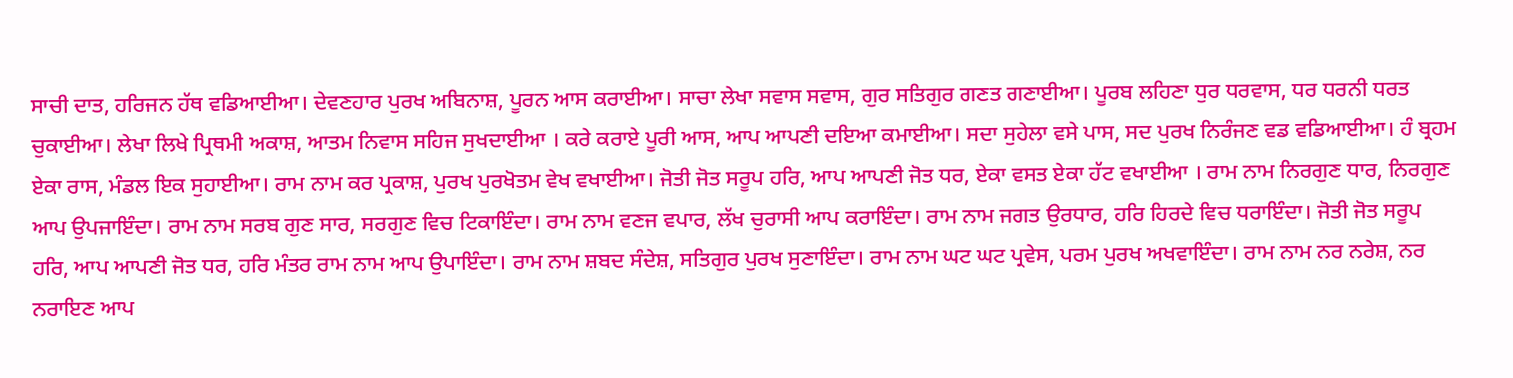ਸਾਚੀ ਦਾਤ, ਹਰਿਜਨ ਹੱਥ ਵਡਿਆਈਆ। ਦੇਵਣਹਾਰ ਪੁਰਖ ਅਬਿਨਾਸ਼, ਪੂਰਨ ਆਸ ਕਰਾਈਆ। ਸਾਚਾ ਲੇਖਾ ਸਵਾਸ ਸਵਾਸ, ਗੁਰ ਸਤਿਗੁਰ ਗਣਤ ਗਣਾਈਆ। ਪੂਰਬ ਲਹਿਣਾ ਧੁਰ ਧਰਵਾਸ, ਧਰ ਧਰਨੀ ਧਰਤ ਚੁਕਾਈਆ। ਲੇਖਾ ਲਿਖੇ ਪ੍ਰਿਥਮੀ ਅਕਾਸ਼, ਆਤਮ ਨਿਵਾਸ ਸਹਿਜ ਸੁਖਦਾਈਆ । ਕਰੇ ਕਰਾਏ ਪੂਰੀ ਆਸ, ਆਪ ਆਪਣੀ ਦਇਆ ਕਮਾਈਆ। ਸਦਾ ਸੁਹੇਲਾ ਵਸੇ ਪਾਸ, ਸਦ ਪੁਰਖ ਨਿਰੰਜਣ ਵਡ ਵਡਿਆਈਆ। ਹੰ ਬ੍ਰਹਮ ਏਕਾ ਰਾਸ, ਮੰਡਲ ਇਕ ਸੁਹਾਈਆ। ਰਾਮ ਨਾਮ ਕਰ ਪ੍ਰਕਾਸ਼, ਪੁਰਖ ਪੁਰਖੋਤਮ ਵੇਖ ਵਖਾਈਆ। ਜੋਤੀ ਜੋਤ ਸਰੂਪ ਹਰਿ, ਆਪ ਆਪਣੀ ਜੋਤ ਧਰ, ਏਕਾ ਵਸਤ ਏਕਾ ਹੱਟ ਵਖਾਈਆ । ਰਾਮ ਨਾਮ ਨਿਰਗੁਣ ਧਾਰ, ਨਿਰਗੁਣ ਆਪ ਉਪਜਾਇੰਦਾ। ਰਾਮ ਨਾਮ ਸਰਬ ਗੁਣ ਸਾਰ, ਸਰਗੁਣ ਵਿਚ ਟਿਕਾਇੰਦਾ। ਰਾਮ ਨਾਮ ਵਣਜ ਵਪਾਰ, ਲੱਖ ਚੁਰਾਸੀ ਆਪ ਕਰਾਇੰਦਾ। ਰਾਮ ਨਾਮ ਜਗਤ ਉਰਧਾਰ, ਹਰਿ ਹਿਰਦੇ ਵਿਚ ਧਰਾਇੰਦਾ। ਜੋਤੀ ਜੋਤ ਸਰੂਪ ਹਰਿ, ਆਪ ਆਪਣੀ ਜੋਤ ਧਰ, ਹਰਿ ਮੰਤਰ ਰਾਮ ਨਾਮ ਆਪ ਉਪਾਇੰਦਾ। ਰਾਮ ਨਾਮ ਸ਼ਬਦ ਸੰਦੇਸ਼, ਸਤਿਗੁਰ ਪੁਰਖ ਸੁਣਾਇੰਦਾ। ਰਾਮ ਨਾਮ ਘਟ ਘਟ ਪ੍ਰਵੇਸ, ਪਰਮ ਪੁਰਖ ਅਖਵਾਇੰਦਾ। ਰਾਮ ਨਾਮ ਨਰ ਨਰੇਸ਼, ਨਰ ਨਰਾਇਣ ਆਪ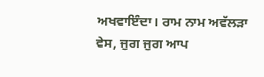ਅਖਵਾਇੰਦਾ। ਰਾਮ ਨਾਮ ਅਵੱਲੜਾ ਵੇਸ, ਜੁਗ ਜੁਗ ਆਪ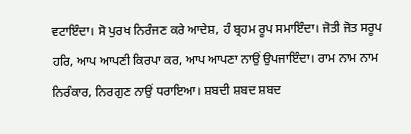ਵਟਾਇੰਦਾ। ਸੋ ਪੁਰਖ ਨਿਰੰਜਣ ਕਰੇ ਆਦੇਸ਼, ਹੰ ਬ੍ਰਹਮ ਰੂਪ ਸਮਾਇੰਦਾ। ਜੋਤੀ ਜੋਤ ਸਰੂਪ ਹਰਿ, ਆਪ ਆਪਣੀ ਕਿਰਪਾ ਕਰ, ਆਪ ਆਪਣਾ ਨਾਉਂ ਉਪਜਾਇੰਦਾ। ਰਾਮ ਨਾਮ ਨਾਮ ਨਿਰੰਕਾਰ, ਨਿਰਗੁਣ ਨਾਉਂ ਧਰਾਇਆ। ਸ਼ਬਦੀ ਸ਼ਬਦ ਸ਼ਬਦ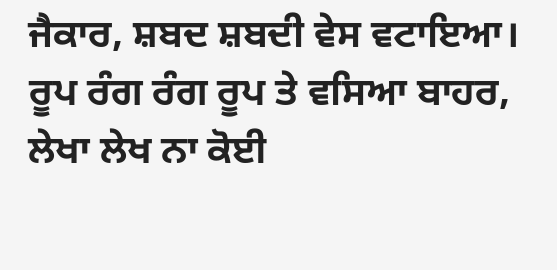ਜੈਕਾਰ, ਸ਼ਬਦ ਸ਼ਬਦੀ ਵੇਸ ਵਟਾਇਆ। ਰੂਪ ਰੰਗ ਰੰਗ ਰੂਪ ਤੇ ਵਸਿਆ ਬਾਹਰ, ਲੇਖਾ ਲੇਖ ਨਾ ਕੋਈ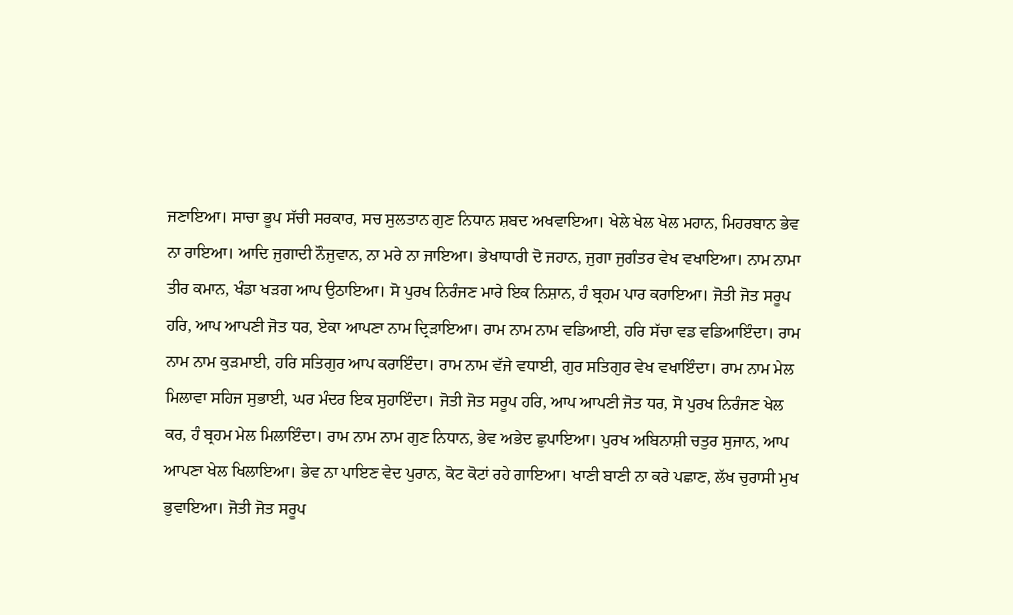ਜਣਾਇਆ। ਸਾਚਾ ਭੂਪ ਸੱਚੀ ਸਰਕਾਰ, ਸਚ ਸੁਲਤਾਨ ਗੁਣ ਨਿਧਾਨ ਸ਼ਬਦ ਅਖਵਾਇਆ। ਖੇਲੇ ਖੇਲ ਖੇਲ ਮਹਾਨ, ਮਿਹਰਬਾਨ ਭੇਵ ਨਾ ਰਾਇਆ। ਆਦਿ ਜੁਗਾਦੀ ਨੌਜੁਵਾਨ, ਨਾ ਮਰੇ ਨਾ ਜਾਇਆ। ਭੇਖਾਧਾਰੀ ਦੋ ਜਹਾਨ, ਜੁਗਾ ਜੁਗੰਤਰ ਵੇਖ ਵਖਾਇਆ। ਨਾਮ ਨਾਮਾ ਤੀਰ ਕਮਾਨ, ਖੰਡਾ ਖੜਗ ਆਪ ਉਠਾਇਆ। ਸੋ ਪੁਰਖ ਨਿਰੰਜਣ ਮਾਰੇ ਇਕ ਨਿਸ਼ਾਨ, ਹੰ ਬ੍ਰਹਮ ਪਾਰ ਕਰਾਇਆ। ਜੋਤੀ ਜੋਤ ਸਰੂਪ ਹਰਿ, ਆਪ ਆਪਣੀ ਜੋਤ ਧਰ, ਏਕਾ ਆਪਣਾ ਨਾਮ ਦ੍ਰਿੜਾਇਆ। ਰਾਮ ਨਾਮ ਨਾਮ ਵਡਿਆਈ, ਹਰਿ ਸੱਚਾ ਵਡ ਵਡਿਆਇੰਦਾ। ਰਾਮ ਨਾਮ ਨਾਮ ਕੁੜਮਾਈ, ਹਰਿ ਸਤਿਗੁਰ ਆਪ ਕਰਾਇੰਦਾ। ਰਾਮ ਨਾਮ ਵੱਜੇ ਵਧਾਈ, ਗੁਰ ਸਤਿਗੁਰ ਵੇਖ ਵਖਾਇੰਦਾ। ਰਾਮ ਨਾਮ ਮੇਲ ਮਿਲਾਵਾ ਸਹਿਜ ਸੁਭਾਈ, ਘਰ ਮੰਦਰ ਇਕ ਸੁਹਾਇੰਦਾ। ਜੋਤੀ ਜੋਤ ਸਰੂਪ ਹਰਿ, ਆਪ ਆਪਣੀ ਜੋਤ ਧਰ, ਸੋ ਪੁਰਖ ਨਿਰੰਜਣ ਖੇਲ ਕਰ, ਹੰ ਬ੍ਰਹਮ ਮੇਲ ਮਿਲਾਇੰਦਾ। ਰਾਮ ਨਾਮ ਨਾਮ ਗੁਣ ਨਿਧਾਨ, ਭੇਵ ਅਭੇਦ ਛੁਪਾਇਆ। ਪੁਰਖ ਅਬਿਨਾਸ਼ੀ ਚਤੁਰ ਸੁਜਾਨ, ਆਪ ਆਪਣਾ ਖੇਲ ਖਿਲਾਇਆ। ਭੇਵ ਨਾ ਪਾਇਣ ਵੇਦ ਪੁਰਾਨ, ਕੋਟ ਕੋਟਾਂ ਰਹੇ ਗਾਇਆ। ਖਾਣੀ ਬਾਣੀ ਨਾ ਕਰੇ ਪਛਾਣ, ਲੱਖ ਚੁਰਾਸੀ ਮੁਖ ਭੁਵਾਇਆ। ਜੋਤੀ ਜੋਤ ਸਰੂਪ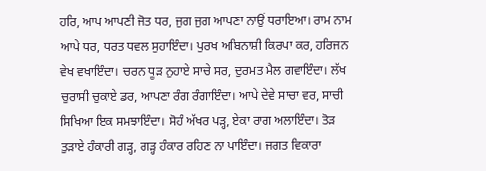ਹਰਿ, ਆਪ ਆਪਣੀ ਜੋਤ ਧਰ, ਜੁਗ ਜੁਗ ਆਪਣਾ ਨਾਉਂ ਧਰਾਇਆ। ਰਾਮ ਨਾਮ ਆਪੇ ਧਰ, ਧਰਤ ਧਵਲ ਸੁਹਾਇੰਦਾ। ਪੁਰਖ ਅਬਿਨਾਸ਼ੀ ਕਿਰਪਾ ਕਰ, ਹਰਿਜਨ ਵੇਖ ਵਖਾਇੰਦਾ। ਚਰਨ ਧੂੜ ਨੁਹਾਏ ਸਾਚੇ ਸਰ, ਦੁਰਮਤ ਮੈਲ ਗਵਾਇੰਦਾ। ਲੱਖ ਚੁਰਾਸੀ ਚੁਕਾਏ ਡਰ, ਆਪਣਾ ਰੰਗ ਰੰਗਾਇੰਦਾ। ਆਪੇ ਦੇਵੇ ਸਾਚਾ ਵਰ, ਸਾਚੀ ਸਿਖਿਆ ਇਕ ਸਮਝਾਇੰਦਾ। ਸੋਹੰ ਅੱਖਰ ਪੜ੍ਹ, ਏਕਾ ਰਾਗ ਅਲਾਇੰਦਾ। ਤੋੜ ਤੁੜਾਏ ਹੰਕਾਰੀ ਗੜ੍ਹ, ਗੜ੍ਹ ਹੰਕਾਰ ਰਹਿਣ ਨਾ ਪਾਇੰਦਾ। ਜਗਤ ਵਿਕਾਰਾ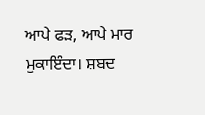ਆਪੇ ਫੜ, ਆਪੇ ਮਾਰ ਮੁਕਾਇੰਦਾ। ਸ਼ਬਦ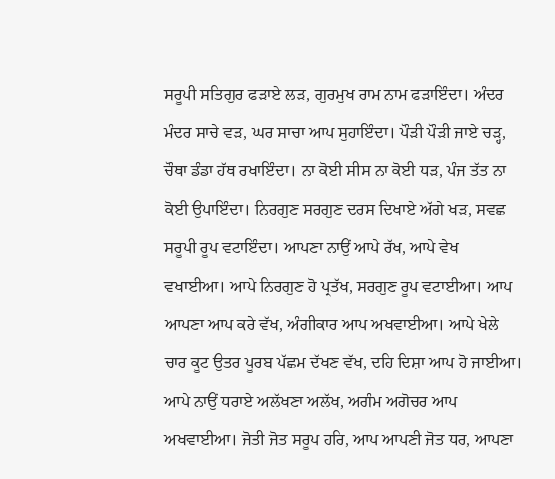ਸਰੂਪੀ ਸਤਿਗੁਰ ਫੜਾਏ ਲੜ, ਗੁਰਮੁਖ ਰਾਮ ਨਾਮ ਫੜਾਇੰਦਾ। ਅੰਦਰ ਮੰਦਰ ਸਾਚੇ ਵੜ, ਘਰ ਸਾਚਾ ਆਪ ਸੁਹਾਇੰਦਾ। ਪੌੜੀ ਪੌੜੀ ਜਾਏ ਚੜ੍ਹ, ਚੌਥਾ ਡੰਡਾ ਹੱਥ ਰਖਾਇੰਦਾ। ਨਾ ਕੋਈ ਸੀਸ ਨਾ ਕੋਈ ਧੜ, ਪੰਜ ਤੱਤ ਨਾ ਕੋਈ ਉਪਾਇੰਦਾ। ਨਿਰਗੁਣ ਸਰਗੁਣ ਦਰਸ ਦਿਖਾਏ ਅੱਗੇ ਖੜ, ਸਵਛ ਸਰੂਪੀ ਰੂਪ ਵਟਾਇੰਦਾ। ਆਪਣਾ ਨਾਉਂ ਆਪੇ ਰੱਖ, ਆਪੇ ਵੇਖ ਵਖਾਈਆ। ਆਪੇ ਨਿਰਗੁਣ ਹੋ ਪ੍ਰਤੱਖ, ਸਰਗੁਣ ਰੂਪ ਵਟਾਈਆ। ਆਪ ਆਪਣਾ ਆਪ ਕਰੇ ਵੱਖ, ਅੰਗੀਕਾਰ ਆਪ ਅਖਵਾਈਆ। ਆਪੇ ਖੇਲੇ ਚਾਰ ਕੂਟ ਉਤਰ ਪੂਰਬ ਪੱਛਮ ਦੱਖਣ ਵੱਖ, ਦਹਿ ਦਿਸ਼ਾ ਆਪ ਹੋ ਜਾਈਆ। ਆਪੇ ਨਾਉਂ ਧਰਾਏ ਅਲੱਖਣਾ ਅਲੱਖ, ਅਗੰਮ ਅਗੋਚਰ ਆਪ ਅਖਵਾਈਆ। ਜੋਤੀ ਜੋਤ ਸਰੂਪ ਹਰਿ, ਆਪ ਆਪਣੀ ਜੋਤ ਧਰ, ਆਪਣਾ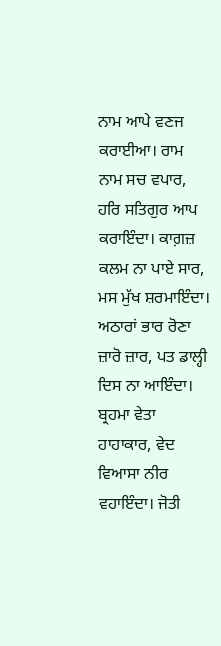ਨਾਮ ਆਪੇ ਵਣਜ ਕਰਾਈਆ। ਰਾਮ ਨਾਮ ਸਚ ਵਪਾਰ, ਹਰਿ ਸਤਿਗੁਰ ਆਪ ਕਰਾਇੰਦਾ। ਕਾਗ਼ਜ਼ ਕਲਮ ਨਾ ਪਾਏ ਸਾਰ, ਮਸ ਮੁੱਖ ਸ਼ਰਮਾਇੰਦਾ। ਅਠਾਰਾਂ ਭਾਰ ਰੋਣਾ ਜ਼ਾਰੋ ਜ਼ਾਰ, ਪਤ ਡਾਲ੍ਹੀ ਦਿਸ ਨਾ ਆਇੰਦਾ। ਬ੍ਰਹਮਾ ਵੇਤਾ ਹਾਹਾਕਾਰ, ਵੇਦ ਵਿਆਸਾ ਨੀਰ ਵਹਾਇੰਦਾ। ਜੋਤੀ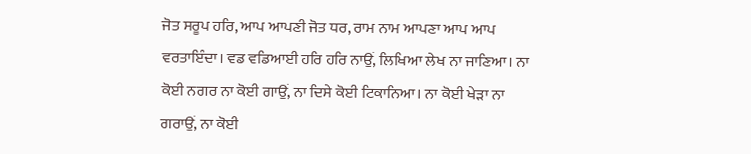ਜੋਤ ਸਰੂਪ ਹਰਿ, ਆਪ ਆਪਣੀ ਜੋਤ ਧਰ, ਰਾਮ ਨਾਮ ਆਪਣਾ ਆਪ ਆਪ ਵਰਤਾਇੰਦਾ। ਵਡ ਵਡਿਆਈ ਹਰਿ ਹਰਿ ਨਾਉਂ, ਲਿਖਿਆ ਲੇਖ ਨਾ ਜਾਣਿਆ। ਨਾ ਕੋਈ ਨਗਰ ਨਾ ਕੋਈ ਗਾਉਂ, ਨਾ ਦਿਸੇ ਕੋਈ ਟਿਕਾਨਿਆ। ਨਾ ਕੋਈ ਖੇੜਾ ਨਾ ਗਰਾਉਂ, ਨਾ ਕੋਈ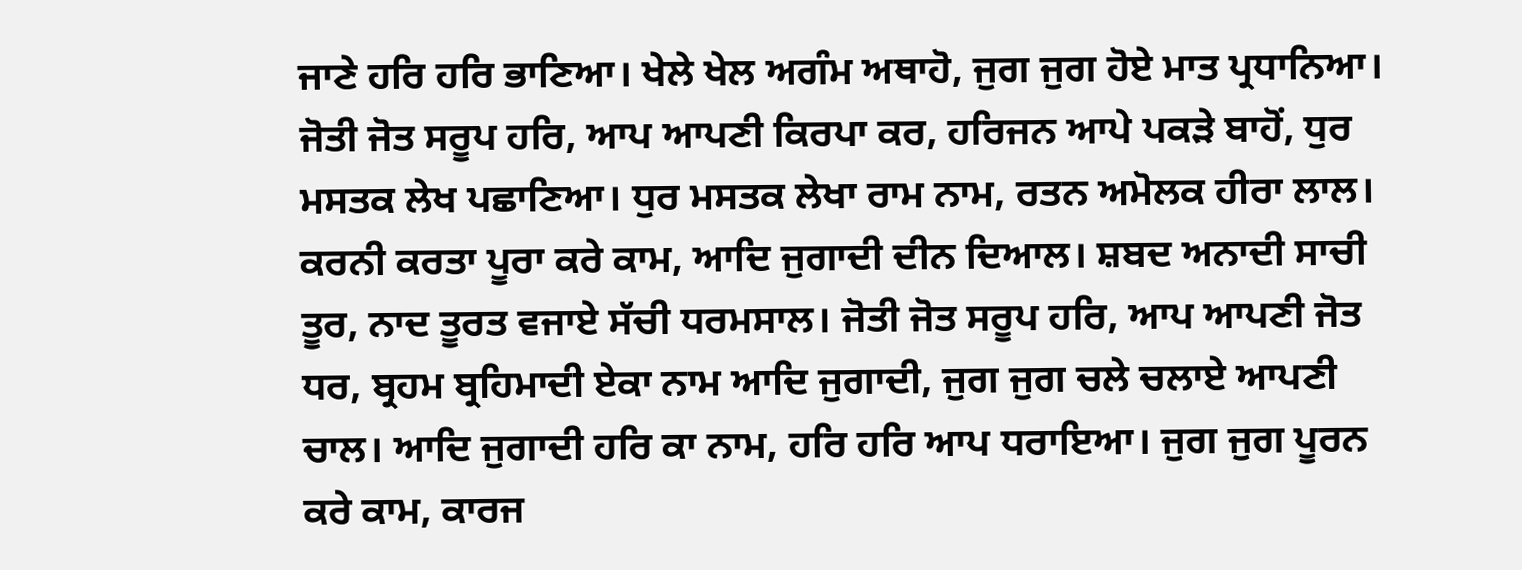ਜਾਣੇ ਹਰਿ ਹਰਿ ਭਾਣਿਆ। ਖੇਲੇ ਖੇਲ ਅਗੰਮ ਅਥਾਹੋ, ਜੁਗ ਜੁਗ ਹੋਏ ਮਾਤ ਪ੍ਰਧਾਨਿਆ। ਜੋਤੀ ਜੋਤ ਸਰੂਪ ਹਰਿ, ਆਪ ਆਪਣੀ ਕਿਰਪਾ ਕਰ, ਹਰਿਜਨ ਆਪੇ ਪਕੜੇ ਬਾਹੋਂ, ਧੁਰ ਮਸਤਕ ਲੇਖ ਪਛਾਣਿਆ। ਧੁਰ ਮਸਤਕ ਲੇਖਾ ਰਾਮ ਨਾਮ, ਰਤਨ ਅਮੋਲਕ ਹੀਰਾ ਲਾਲ। ਕਰਨੀ ਕਰਤਾ ਪੂਰਾ ਕਰੇ ਕਾਮ, ਆਦਿ ਜੁਗਾਦੀ ਦੀਨ ਦਿਆਲ। ਸ਼ਬਦ ਅਨਾਦੀ ਸਾਚੀ ਤੂਰ, ਨਾਦ ਤੂਰਤ ਵਜਾਏ ਸੱਚੀ ਧਰਮਸਾਲ। ਜੋਤੀ ਜੋਤ ਸਰੂਪ ਹਰਿ, ਆਪ ਆਪਣੀ ਜੋਤ ਧਰ, ਬ੍ਰਹਮ ਬ੍ਰਹਿਮਾਦੀ ਏਕਾ ਨਾਮ ਆਦਿ ਜੁਗਾਦੀ, ਜੁਗ ਜੁਗ ਚਲੇ ਚਲਾਏ ਆਪਣੀ ਚਾਲ। ਆਦਿ ਜੁਗਾਦੀ ਹਰਿ ਕਾ ਨਾਮ, ਹਰਿ ਹਰਿ ਆਪ ਧਰਾਇਆ। ਜੁਗ ਜੁਗ ਪੂਰਨ ਕਰੇ ਕਾਮ, ਕਾਰਜ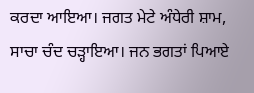ਕਰਦਾ ਆਇਆ। ਜਗਤ ਮੇਟੇ ਅੰਧੇਰੀ ਸ਼ਾਮ, ਸਾਚਾ ਚੰਦ ਚੜ੍ਹਾਇਆ। ਜਨ ਭਗਤਾਂ ਪਿਆਏ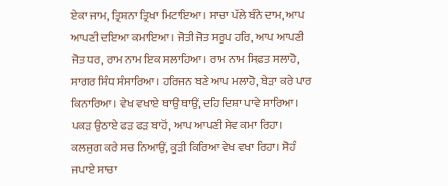ਏਕਾ ਜਾਮ, ਤ੍ਰਿਸ਼ਨਾ ਤ੍ਰਿਖਾ ਮਿਟਾਇਆ। ਸਾਚਾ ਪੱਲੇ ਬੰਨੇ ਦਾਮ, ਆਪ ਆਪਣੀ ਦਇਆ ਕਮਾਇਆ। ਜੋਤੀ ਜੋਤ ਸਰੂਪ ਹਰਿ, ਆਪ ਆਪਣੀ ਜੋਤ ਧਰ, ਰਾਮ ਨਾਮ ਇਕ ਸਲਾਹਿਆ। ਰਾਮ ਨਾਮ ਸਿਫ਼ਤ ਸਲਾਹੋ, ਸਾਗਰ ਸਿੰਧ ਸੰਸਾਰਿਆ। ਹਰਿਜਨ ਬਣੇ ਆਪ ਮਲਾਹੋ, ਬੇੜਾ ਕਰੇ ਪਾਰ ਕਿਨਾਰਿਆ। ਵੇਖ ਵਖਾਏ ਥਾਉਂ ਥਾਉਂ, ਦਹਿ ਦਿਸ਼ਾ ਪਾਵੇ ਸਾਰਿਆ। ਪਕੜ ਉਠਾਏ ਫੜ ਫੜ ਬਾਹੋਂ, ਆਪ ਆਪਣੀ ਸੇਵ ਕਮਾ ਰਿਹਾ। ਕਲਜੁਗ ਕਰੇ ਸਚ ਨਿਆਉਂ, ਕੂੜੀ ਕਿਰਿਆ ਵੇਖ ਵਖਾ ਰਿਹਾ। ਸੋਹੰ ਜਪਾਏ ਸਾਚਾ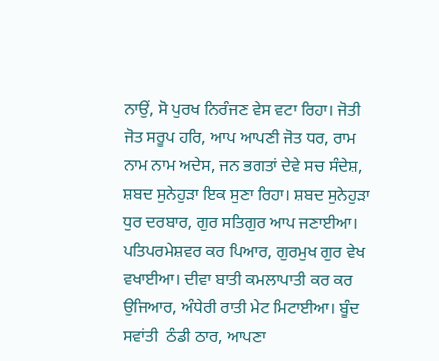ਨਾਉਂ, ਸੋ ਪੁਰਖ ਨਿਰੰਜਣ ਵੇਸ ਵਟਾ ਰਿਹਾ। ਜੋਤੀ ਜੋਤ ਸਰੂਪ ਹਰਿ, ਆਪ ਆਪਣੀ ਜੋਤ ਧਰ, ਰਾਮ ਨਾਮ ਨਾਮ ਅਦੇਸ, ਜਨ ਭਗਤਾਂ ਦੇਵੇ ਸਚ ਸੰਦੇਸ਼, ਸ਼ਬਦ ਸੁਨੇਹੁੜਾ ਇਕ ਸੁਣਾ ਰਿਹਾ। ਸ਼ਬਦ ਸੁਨੇਹੁੜਾ ਧੁਰ ਦਰਬਾਰ, ਗੁਰ ਸਤਿਗੁਰ ਆਪ ਜਣਾਈਆ। ਪਤਿਪਰਮੇਸ਼ਵਰ ਕਰ ਪਿਆਰ, ਗੁਰਮੁਖ ਗੁਰ ਵੇਖ ਵਖਾਈਆ। ਦੀਵਾ ਬਾਤੀ ਕਮਲਾਪਾਤੀ ਕਰ ਕਰ ਉਜਿਆਰ, ਅੰਧੇਰੀ ਰਾਤੀ ਮੇਟ ਮਿਟਾਈਆ। ਬੂੰਦ ਸਵਾਂਤੀ  ਠੰਡੀ ਠਾਰ, ਆਪਣਾ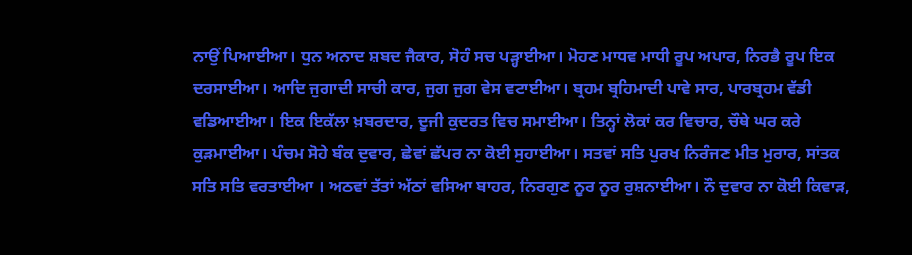ਨਾਉਂ ਪਿਆਈਆ। ਧੁਨ ਅਨਾਦ ਸ਼ਬਦ ਜੈਕਾਰ, ਸੋਹੰ ਸਚ ਪੜ੍ਹਾਈਆ। ਮੋਹਣ ਮਾਧਵ ਮਾਧੀ ਰੂਪ ਅਪਾਰ, ਨਿਰਭੈ ਰੂਪ ਇਕ ਦਰਸਾਈਆ। ਆਦਿ ਜੁਗਾਦੀ ਸਾਚੀ ਕਾਰ, ਜੁਗ ਜੁਗ ਵੇਸ ਵਟਾਈਆ। ਬ੍ਰਹਮ ਬ੍ਰਹਿਮਾਦੀ ਪਾਵੇ ਸਾਰ, ਪਾਰਬ੍ਰਹਮ ਵੱਡੀ ਵਡਿਆਈਆ। ਇਕ ਇਕੱਲਾ ਖ਼ਬਰਦਾਰ, ਦੂਜੀ ਕੁਦਰਤ ਵਿਚ ਸਮਾਈਆ। ਤਿਨ੍ਹਾਂ ਲੋਕਾਂ ਕਰ ਵਿਚਾਰ, ਚੌਥੇ ਘਰ ਕਰੇ ਕੁੜਮਾਈਆ। ਪੰਚਮ ਸੋਹੇ ਬੰਕ ਦੁਵਾਰ, ਛੇਵਾਂ ਛੱਪਰ ਨਾ ਕੋਈ ਸੁਹਾਈਆ। ਸਤਵਾਂ ਸਤਿ ਪੁਰਖ ਨਿਰੰਜਣ ਮੀਤ ਮੁਰਾਰ, ਸਾਂਤਕ ਸਤਿ ਸਤਿ ਵਰਤਾਈਆ । ਅਠਵਾਂ ਤੱਤਾਂ ਅੱਠਾਂ ਵਸਿਆ ਬਾਹਰ, ਨਿਰਗੁਣ ਨੂਰ ਨੂਰ ਰੁਸ਼ਨਾਈਆ। ਨੌ ਦੁਵਾਰ ਨਾ ਕੋਈ ਕਿਵਾੜ,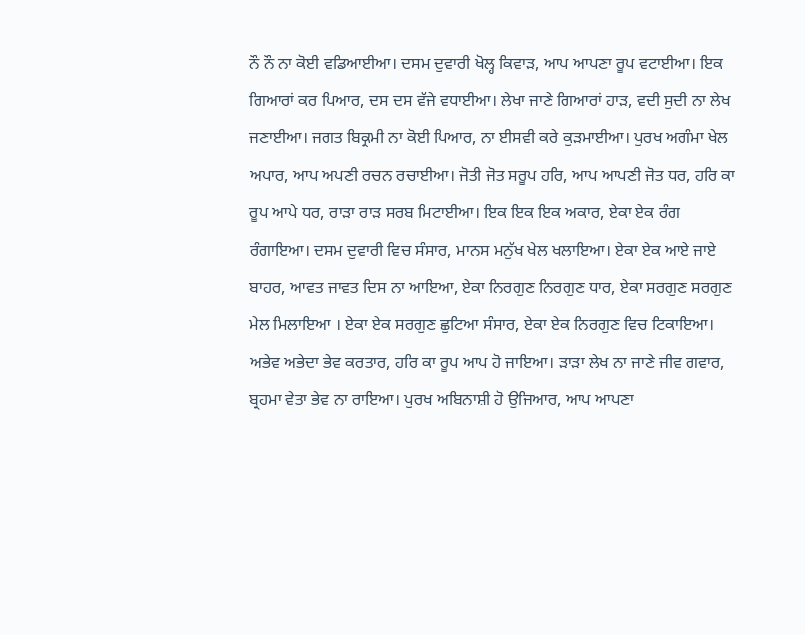ਨੌ ਨੌ ਨਾ ਕੋਈ ਵਡਿਆਈਆ। ਦਸਮ ਦੁਵਾਰੀ ਖੋਲ੍ਹ ਕਿਵਾੜ, ਆਪ ਆਪਣਾ ਰੂਪ ਵਟਾਈਆ। ਇਕ ਗਿਆਰਾਂ ਕਰ ਪਿਆਰ, ਦਸ ਦਸ ਵੱਜੇ ਵਧਾਈਆ। ਲੇਖਾ ਜਾਣੇ ਗਿਆਰਾਂ ਹਾੜ, ਵਦੀ ਸੁਦੀ ਨਾ ਲੇਖ ਜਣਾਈਆ। ਜਗਤ ਬਿਕ੍ਰਮੀ ਨਾ ਕੋਈ ਪਿਆਰ, ਨਾ ਈਸਵੀ ਕਰੇ ਕੁੜਮਾਈਆ। ਪੁਰਖ ਅਗੰਮਾ ਖੇਲ ਅਪਾਰ, ਆਪ ਅਪਣੀ ਰਚਨ ਰਚਾਈਆ। ਜੋਤੀ ਜੋਤ ਸਰੂਪ ਹਰਿ, ਆਪ ਆਪਣੀ ਜੋਤ ਧਰ, ਹਰਿ ਕਾ ਰੂਪ ਆਪੇ ਧਰ, ਰਾੜਾ ਰਾੜ ਸਰਬ ਮਿਟਾਈਆ। ਇਕ ਇਕ ਇਕ ਅਕਾਰ, ਏਕਾ ਏਕ ਰੰਗ ਰੰਗਾਇਆ। ਦਸਮ ਦੁਵਾਰੀ ਵਿਚ ਸੰਸਾਰ, ਮਾਨਸ ਮਨੁੱਖ ਖੇਲ ਖਲਾਇਆ। ਏਕਾ ਏਕ ਆਏ ਜਾਏ ਬਾਹਰ, ਆਵਤ ਜਾਵਤ ਦਿਸ ਨਾ ਆਇਆ, ਏਕਾ ਨਿਰਗੁਣ ਨਿਰਗੁਣ ਧਾਰ, ਏਕਾ ਸਰਗੁਣ ਸਰਗੁਣ ਮੇਲ ਮਿਲਾਇਆ । ਏਕਾ ਏਕ ਸਰਗੁਣ ਛੁਟਿਆ ਸੰਸਾਰ, ਏਕਾ ਏਕ ਨਿਰਗੁਣ ਵਿਚ ਟਿਕਾਇਆ। ਅਭੇਵ ਅਭੇਦਾ ਭੇਵ ਕਰਤਾਰ, ਹਰਿ ਕਾ ਰੂਪ ਆਪ ਹੋ ਜਾਇਆ। ੜਾੜਾ ਲੇਖ ਨਾ ਜਾਣੇ ਜੀਵ ਗਵਾਰ, ਬ੍ਰਹਮਾ ਵੇਤਾ ਭੇਵ ਨਾ ਰਾਇਆ। ਪੁਰਖ ਅਬਿਨਾਸ਼ੀ ਹੋ ਉਜਿਆਰ, ਆਪ ਆਪਣਾ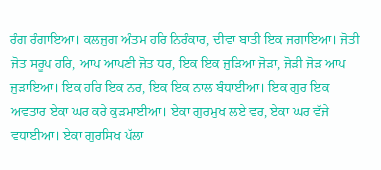ਰੰਗ ਰੰਗਾਇਆ। ਕਲਜੁਗ ਅੰਤਮ ਹਰਿ ਨਿਰੰਕਾਰ, ਦੀਵਾ ਬਾਤੀ ਇਕ ਜਗਾਇਆ। ਜੋਤੀ ਜੋਤ ਸਰੂਪ ਹਰਿ, ਆਪ ਆਪਣੀ ਜੋਤ ਧਰ, ਇਕ ਇਕ ਜੁੜਿਆ ਜੋੜਾ, ਜੋੜੀ ਜੋੜ ਆਪ ਜੁੜਾਇਆ। ਇਕ ਹਰਿ ਇਕ ਨਰ, ਇਕ ਇਕ ਨਾਲ ਬੰਧਾਈਆ। ਇਕ ਗੁਰ ਇਕ ਅਵਤਾਰ ਏਕਾ ਘਰ ਕਰੇ ਕੁੜਮਾਈਆ। ਏਕਾ ਗੁਰਮੁਖ ਲਏ ਵਰ, ਏਕਾ ਘਰ ਵੱਜੇ ਵਧਾਈਆ। ਏਕਾ ਗੁਰਸਿਖ ਪੱਲਾ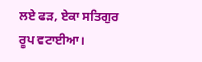ਲਏ ਫੜ, ਏਕਾ ਸਤਿਗੁਰ ਰੂਪ ਵਟਾਈਆ।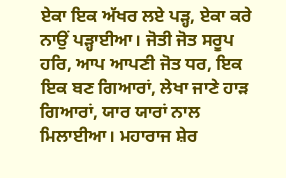ਏਕਾ ਇਕ ਅੱਖਰ ਲਏ ਪੜ੍ਹ, ਏਕਾ ਕਰੇ ਨਾਉਂ ਪੜ੍ਹਾਈਆ। ਜੋਤੀ ਜੋਤ ਸਰੂਪ ਹਰਿ, ਆਪ ਆਪਣੀ ਜੋਤ ਧਰ, ਇਕ ਇਕ ਬਣ ਗਿਆਰਾਂ, ਲੇਖਾ ਜਾਣੇ ਹਾੜ ਗਿਆਰਾਂ, ਯਾਰ ਯਾਰਾਂ ਨਾਲ ਮਿਲਾਈਆ। ਮਹਾਰਾਜ ਸ਼ੇਰ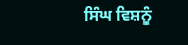ਸਿੰਘ ਵਿਸ਼ਨੂੰ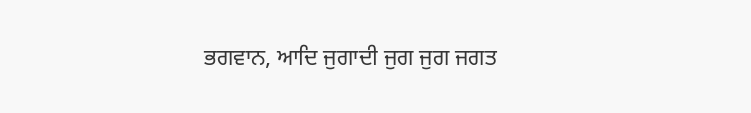ਭਗਵਾਨ, ਆਦਿ ਜੁਗਾਦੀ ਜੁਗ ਜੁਗ ਜਗਤ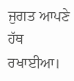ਜੁਗਤ ਆਪਣੇ ਹੱਥ ਰਖਾਈਆ।